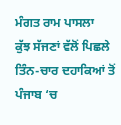ਮੰਗਤ ਰਾਮ ਪਾਸਲਾ
ਕੁੱਝ ਸੱਜਣਾਂ ਵੱਲੋਂ ਪਿਛਲੇ ਤਿੰਨ-ਚਾਰ ਦਹਾਕਿਆਂ ਤੋਂ ਪੰਜਾਬ ‘ਚ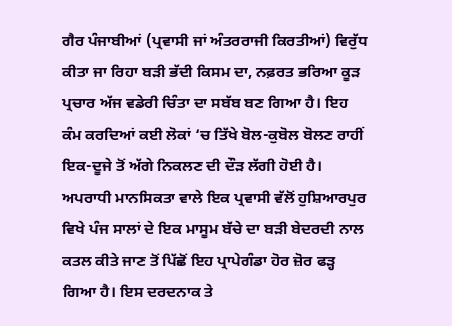ਗੈਰ ਪੰਜਾਬੀਆਂ (ਪ੍ਰਵਾਸੀ ਜਾਂ ਅੰਤਰਰਾਜੀ ਕਿਰਤੀਆਂ) ਵਿਰੁੱਧ ਕੀਤਾ ਜਾ ਰਿਹਾ ਬੜੀ ਭੱਦੀ ਕਿਸਮ ਦਾ, ਨਫ਼ਰਤ ਭਰਿਆ ਕੂੜ ਪ੍ਰਚਾਰ ਅੱਜ ਵਡੇਰੀ ਚਿੰਤਾ ਦਾ ਸਬੱਬ ਬਣ ਗਿਆ ਹੈ। ਇਹ ਕੰਮ ਕਰਦਿਆਂ ਕਈ ਲੋਕਾਂ ‘ਚ ਤਿੱਖੇ ਬੋਲ-ਕੁਬੋਲ ਬੋਲਣ ਰਾਹੀਂ ਇਕ-ਦੂਜੇ ਤੋਂ ਅੱਗੇ ਨਿਕਲਣ ਦੀ ਦੌੜ ਲੱਗੀ ਹੋਈ ਹੈ। ਅਪਰਾਧੀ ਮਾਨਸਿਕਤਾ ਵਾਲੇ ਇਕ ਪ੍ਰਵਾਸੀ ਵੱਲੋਂ ਹੁਸ਼ਿਆਰਪੁਰ ਵਿਖੇ ਪੰਜ ਸਾਲਾਂ ਦੇ ਇਕ ਮਾਸੂਮ ਬੱਚੇ ਦਾ ਬੜੀ ਬੇਦਰਦੀ ਨਾਲ ਕਤਲ ਕੀਤੇ ਜਾਣ ਤੋਂ ਪਿੱਛੋਂ ਇਹ ਪ੍ਰਾਪੇਗੰਡਾ ਹੋਰ ਜ਼ੋਰ ਫੜ੍ਹ ਗਿਆ ਹੈ। ਇਸ ਦਰਦਨਾਕ ਤੇ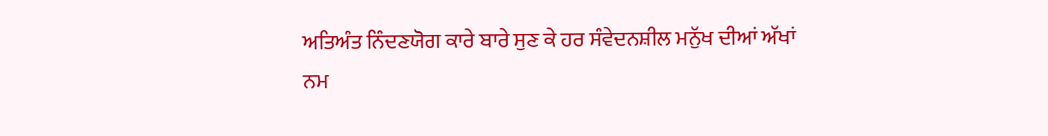ਅਤਿਅੰਤ ਨਿੰਦਣਯੋਗ ਕਾਰੇ ਬਾਰੇ ਸੁਣ ਕੇ ਹਰ ਸੰਵੇਦਨਸ਼ੀਲ ਮਨੁੱਖ ਦੀਆਂ ਅੱਖਾਂ ਨਮ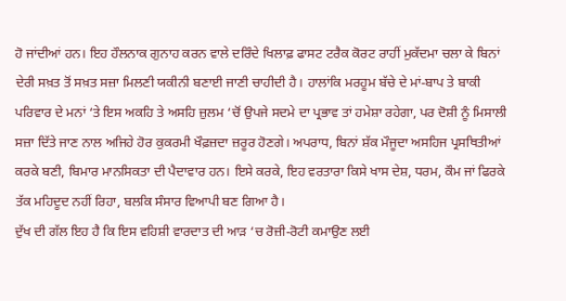ਹੋ ਜਾਂਦੀਆਂ ਹਨ। ਇਹ ਹੌਲਨਾਕ ਗੁਨਾਹ ਕਰਨ ਵਾਲੇ ਦਰਿੰਦੇ ਖਿਲਾਫ਼ ਫਾਸਟ ਟਰੈਕ ਕੋਰਟ ਰਾਹੀਂ ਮੁਕੱਦਮਾ ਚਲਾ ਕੇ ਬਿਨਾਂ ਦੇਰੀ ਸਖ਼ਤ ਤੋਂ ਸਖ਼ਤ ਸਜ਼ਾ ਮਿਲਣੀ ਯਕੀਨੀ ਬਣਾਈ ਜਾਣੀ ਚਾਹੀਦੀ ਹੈ। ਹਾਲਾਂਕਿ ਮਰਹੂਮ ਬੱਚੇ ਦੇ ਮਾਂ-ਬਾਪ ਤੇ ਬਾਕੀ ਪਰਿਵਾਰ ਦੇ ਮਨਾਂ ‘ਤੇ ਇਸ ਅਕਹਿ ਤੇ ਅਸਹਿ ਜ਼ੁਲਮ ‘ਚੋਂ ਉਪਜੇ ਸਦਮੇ ਦਾ ਪ੍ਰਭਾਵ ਤਾਂ ਹਮੇਸ਼ਾ ਰਹੇਗਾ, ਪਰ ਦੋਸ਼ੀ ਨੂੰ ਮਿਸਾਲੀ ਸਜ਼ਾ ਦਿੱਤੇ ਜਾਣ ਨਾਲ ਅਜਿਹੇ ਹੋਰ ਕੁਕਰਮੀ ਖੌਫ਼ਜ਼ਦਾ ਜ਼ਰੂਰ ਹੋਣਗੇ। ਅਪਰਾਧ, ਬਿਨਾਂ ਸ਼ੱਕ ਮੌਜੂਦਾ ਅਸਹਿਜ ਪ੍ਰਸਥਿਤੀਆਂ ਕਰਕੇ ਬਣੀ, ਬਿਮਾਰ ਮਾਨਸਿਕਤਾ ਦੀ ਪੈਦਾਵਾਰ ਹਨ। ਇਸੇ ਕਰਕੇ, ਇਹ ਵਰਤਾਰਾ ਕਿਸੇ ਖਾਸ ਦੇਸ਼, ਧਰਮ, ਕੌਮ ਜਾਂ ਫਿਰਕੇ ਤੱਕ ਮਹਿਦੂਦ ਨਹੀਂ ਰਿਹਾ, ਬਲਕਿ ਸੰਸਾਰ ਵਿਆਪੀ ਬਣ ਗਿਆ ਹੈ।
ਦੁੱਖ ਦੀ ਗੱਲ ਇਹ ਹੈ ਕਿ ਇਸ ਵਹਿਸ਼ੀ ਵਾਰਦਾਤ ਦੀ ਆੜ ‘ਚ ਰੋਜ਼ੀ-ਰੋਟੀ ਕਮਾਉਣ ਲਈ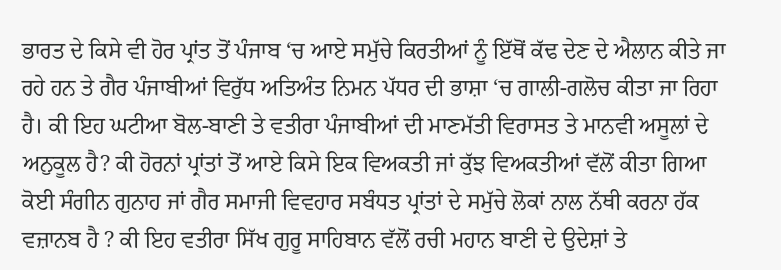ਭਾਰਤ ਦੇ ਕਿਸੇ ਵੀ ਹੋਰ ਪ੍ਰਾਂਤ ਤੋਂ ਪੰਜਾਬ ‘ਚ ਆਏ ਸਮੁੱਚੇ ਕਿਰਤੀਆਂ ਨੂੰ ਇੱਥੋਂ ਕੱਢ ਦੇਣ ਦੇ ਐਲਾਨ ਕੀਤੇ ਜਾ ਰਹੇ ਹਨ ਤੇ ਗੈਰ ਪੰਜਾਬੀਆਂ ਵਿਰੁੱਧ ਅਤਿਅੰਤ ਨਿਮਨ ਪੱਧਰ ਦੀ ਭਾਸ਼ਾ ‘ਚ ਗਾਲੀ-ਗਲੋਚ ਕੀਤਾ ਜਾ ਰਿਹਾ ਹੈ। ਕੀ ਇਹ ਘਟੀਆ ਬੋਲ-ਬਾਣੀ ਤੇ ਵਤੀਰਾ ਪੰਜਾਬੀਆਂ ਦੀ ਮਾਣਮੱਤੀ ਵਿਰਾਸਤ ਤੇ ਮਾਨਵੀ ਅਸੂਲਾਂ ਦੇ ਅਨੁਕੂਲ ਹੈ? ਕੀ ਹੋਰਨਾਂ ਪ੍ਰਾਂਤਾਂ ਤੋਂ ਆਏ ਕਿਸੇ ਇਕ ਵਿਅਕਤੀ ਜਾਂ ਕੁੱਝ ਵਿਅਕਤੀਆਂ ਵੱਲੋਂ ਕੀਤਾ ਗਿਆ ਕੋਈ ਸੰਗੀਨ ਗੁਨਾਹ ਜਾਂ ਗੈਰ ਸਮਾਜੀ ਵਿਵਹਾਰ ਸਬੰਧਤ ਪ੍ਰਾਂਤਾਂ ਦੇ ਸਮੁੱਚੇ ਲੋਕਾਂ ਨਾਲ ਨੱਥੀ ਕਰਨਾ ਹੱਕ ਵਜ਼ਾਨਬ ਹੈ ? ਕੀ ਇਹ ਵਤੀਰਾ ਸਿੱਖ ਗੁਰੂ ਸਾਹਿਬਾਨ ਵੱਲੋਂ ਰਚੀ ਮਹਾਨ ਬਾਣੀ ਦੇ ਉਦੇਸ਼ਾਂ ਤੇ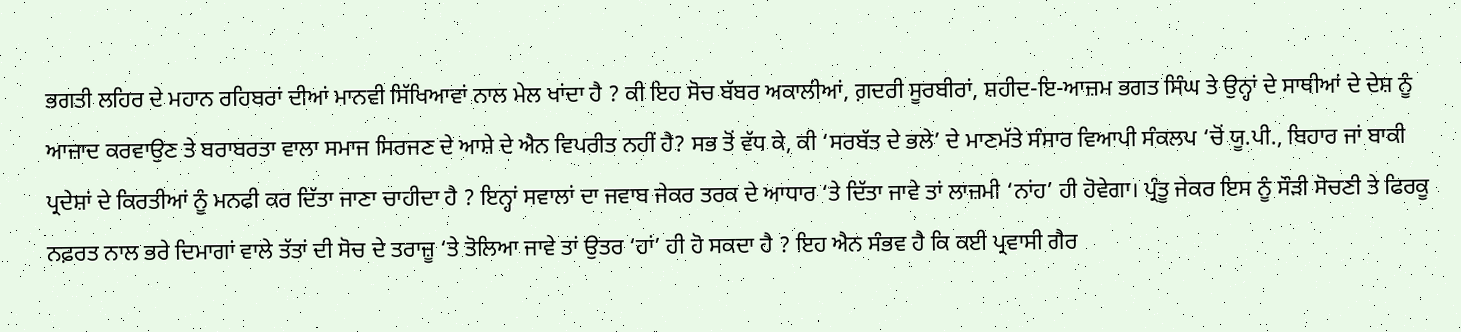ਭਗਤੀ ਲਹਿਰ ਦੇ ਮਹਾਨ ਰਹਿਬਰਾਂ ਦੀਆਂ ਮਾਨਵੀ ਸਿੱਖਿਆਵਾਂ ਨਾਲ ਮੇਲ ਖਾਂਦਾ ਹੈ ? ਕੀ ਇਹ ਸੋਚ ਬੱਬਰ ਅਕਾਲੀਆਂ, ਗ਼ਦਰੀ ਸੂਰਬੀਰਾਂ, ਸ਼ਹੀਦ-ਇ-ਆਜ਼ਮ ਭਗਤ ਸਿੰਘ ਤੇ ਉਨ੍ਹਾਂ ਦੇ ਸਾਥੀਆਂ ਦੇ ਦੇਸ਼ ਨੂੰ ਆਜ਼ਾਦ ਕਰਵਾਉਣ ਤੇ ਬਰਾਬਰਤਾ ਵਾਲਾ ਸਮਾਜ ਸਿਰਜਣ ਦੇ ਆਸ਼ੇ ਦੇ ਐਨ ਵਿਪਰੀਤ ਨਹੀਂ ਹੈ? ਸਭ ਤੋਂ ਵੱਧ ਕੇ, ਕੀ ‘ਸਰਬੱਤ ਦੇ ਭਲੇ’ ਦੇ ਮਾਣਮੱਤੇ ਸੰਸਾਰ ਵਿਆਪੀ ਸੰਕਲਪ ‘ਚੋਂ ਯੂ.ਪੀ., ਬਿਹਾਰ ਜਾਂ ਬਾਕੀ ਪ੍ਰਦੇਸ਼ਾਂ ਦੇ ਕਿਰਤੀਆਂ ਨੂੰ ਮਨਫੀ ਕਰ ਦਿੱਤਾ ਜਾਣਾ ਚਾਹੀਦਾ ਹੈ ? ਇਨ੍ਹਾਂ ਸਵਾਲਾਂ ਦਾ ਜਵਾਬ ਜੇਕਰ ਤਰਕ ਦੇ ਆਧਾਰ ‘ਤੇ ਦਿੱਤਾ ਜਾਵੇ ਤਾਂ ਲਾਜ਼ਮੀ ‘ਨਾਂਹ’ ਹੀ ਹੋਵੇਗਾ। ਪ੍ਰੰਤੂ ਜੇਕਰ ਇਸ ਨੂੰ ਸੌੜੀ ਸੋਚਣੀ ਤੇ ਫਿਰਕੂ ਨਫ਼ਰਤ ਨਾਲ ਭਰੇ ਦਿਮਾਗਾਂ ਵਾਲੇ ਤੱਤਾਂ ਦੀ ਸੋਚ ਦੇ ਤਰਾਜ਼ੂ ‘ਤੇ ਤੋਲਿਆ ਜਾਵੇ ਤਾਂ ਉਤਰ ‘ਹਾਂ’ ਹੀ ਹੋ ਸਕਦਾ ਹੈ ? ਇਹ ਐਨ ਸੰਭਵ ਹੈ ਕਿ ਕਈ ਪ੍ਰਵਾਸੀ ਗੈਰ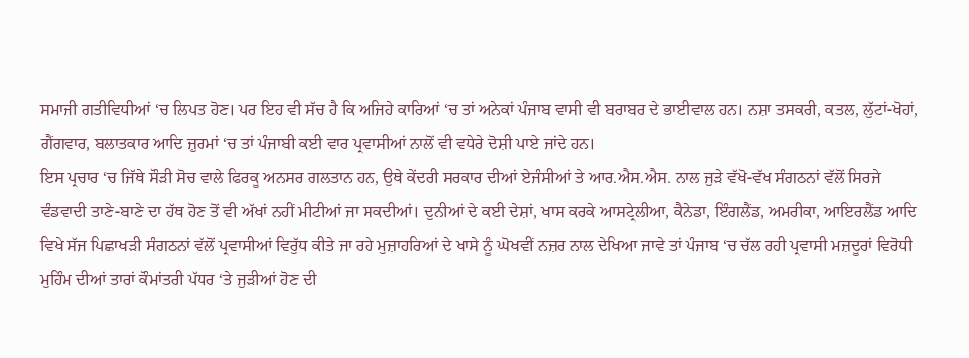ਸਮਾਜੀ ਗਤੀਵਿਧੀਆਂ ‘ਚ ਲਿਪਤ ਹੋਣ। ਪਰ ਇਹ ਵੀ ਸੱਚ ਹੈ ਕਿ ਅਜਿਹੇ ਕਾਰਿਆਂ ‘ਚ ਤਾਂ ਅਨੇਕਾਂ ਪੰਜਾਬ ਵਾਸੀ ਵੀ ਬਰਾਬਰ ਦੇ ਭਾਈਵਾਲ ਹਨ। ਨਸ਼ਾ ਤਸਕਰੀ, ਕਤਲ, ਲੁੱਟਾਂ-ਖੋਹਾਂ, ਗੈਂਗਵਾਰ, ਬਲਾਤਕਾਰ ਆਦਿ ਜ਼ੁਰਮਾਂ ‘ਚ ਤਾਂ ਪੰਜਾਬੀ ਕਈ ਵਾਰ ਪ੍ਰਵਾਸੀਆਂ ਨਾਲੋਂ ਵੀ ਵਧੇਰੇ ਦੋਸ਼ੀ ਪਾਏ ਜਾਂਦੇ ਹਨ।
ਇਸ ਪ੍ਰਚਾਰ ‘ਚ ਜਿੱਥੇ ਸੌੜੀ ਸੋਚ ਵਾਲੇ ਫਿਰਕੂ ਅਨਸਰ ਗਲਤਾਨ ਹਨ, ਉਥੇ ਕੇਂਦਰੀ ਸਰਕਾਰ ਦੀਆਂ ਏਜੰਸੀਆਂ ਤੇ ਆਰ.ਐਸ.ਐਸ. ਨਾਲ ਜੁੜੇ ਵੱਖੋ-ਵੱਖ ਸੰਗਠਨਾਂ ਵੱਲੋਂ ਸਿਰਜੇ ਵੰਡਵਾਦੀ ਤਾਣੇ-ਬਾਣੇ ਦਾ ਹੱਥ ਹੋਣ ਤੋਂ ਵੀ ਅੱਖਾਂ ਨਹੀਂ ਮੀਟੀਆਂ ਜਾ ਸਕਦੀਆਂ। ਦੁਨੀਆਂ ਦੇ ਕਈ ਦੇਸ਼ਾਂ, ਖਾਸ ਕਰਕੇ ਆਸਟ੍ਰੇਲੀਆ, ਕੈਨੇਡਾ, ਇੰਗਲੈਂਡ, ਅਮਰੀਕਾ, ਆਇਰਲੈਂਡ ਆਦਿ ਵਿਖੇ ਸੱਜ ਪਿਛਾਖੜੀ ਸੰਗਠਨਾਂ ਵੱਲੋਂ ਪ੍ਰਵਾਸੀਆਂ ਵਿਰੁੱਧ ਕੀਤੇ ਜਾ ਰਹੇ ਮੁਜ਼ਾਹਰਿਆਂ ਦੇ ਖਾਸੇ ਨੂੰ ਘੋਖਵੀਂ ਨਜ਼ਰ ਨਾਲ ਦੇਖਿਆ ਜਾਵੇ ਤਾਂ ਪੰਜਾਬ ‘ਚ ਚੱਲ ਰਹੀ ਪ੍ਰਵਾਸੀ ਮਜ਼ਦੂਰਾਂ ਵਿਰੋਧੀ ਮੁਹਿੰਮ ਦੀਆਂ ਤਾਰਾਂ ਕੌਮਾਂਤਰੀ ਪੱਧਰ ‘ਤੇ ਜੁੜੀਆਂ ਹੋਣ ਦੀ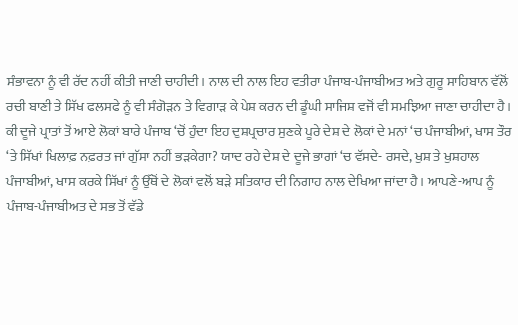ਸੰਭਾਵਨਾ ਨੂੰ ਵੀ ਰੱਦ ਨਹੀਂ ਕੀਤੀ ਜਾਣੀ ਚਾਹੀਦੀ। ਨਾਲ ਦੀ ਨਾਲ ਇਹ ਵਤੀਰਾ ਪੰਜਾਬ-ਪੰਜਾਬੀਅਤ ਅਤੇ ਗੁਰੂ ਸਾਹਿਬਾਨ ਵੱਲੋਂ ਰਚੀ ਬਾਣੀ ਤੇ ਸਿੱਖ ਫਲਸਫੇ ਨੂੰ ਵੀ ਸੰਗੋੜਨ ਤੇ ਵਿਗਾੜ ਕੇ ਪੇਸ਼ ਕਰਨ ਦੀ ਡੂੰਘੀ ਸਾਜਿਸ਼ ਵਜੋਂ ਵੀ ਸਮਝਿਆ ਜਾਣਾ ਚਾਹੀਦਾ ਹੈ। ਕੀ ਦੂਜੇ ਪ੍ਰਾਤਾਂ ਤੋਂ ਆਏ ਲੋਕਾਂ ਬਾਰੇ ਪੰਜਾਬ ‘ਚੋਂ ਹੁੰਦਾ ਇਹ ਦੁਸ਼ਪ੍ਰਚਾਰ ਸੁਣਕੇ ਪੂਰੇ ਦੇਸ਼ ਦੇ ਲੋਕਾਂ ਦੇ ਮਨਾਂ ‘ਚ ਪੰਜਾਬੀਆਂ, ਖਾਸ ਤੌਰ ‘ਤੇ ਸਿੱਖਾਂ ਖਿਲਾਫ਼ ਨਫ਼ਰਤ ਜਾਂ ਗੁੱਸਾ ਨਹੀਂ ਭੜਕੇਗਾ? ਯਾਦ ਰਹੇ ਦੇਸ਼ ਦੇ ਦੂਜੇ ਭਾਗਾਂ ‘ਚ ਵੱਸਦੇ- ਰਸਦੇ, ਖੁਸ਼ ਤੇ ਖੁਸ਼ਹਾਲ ਪੰਜਾਬੀਆਂ, ਖਾਸ ਕਰਕੇ ਸਿੱਖਾਂ ਨੂੰ ਉੱਥੋਂ ਦੇ ਲੋਕਾਂ ਵਲੋਂ ਬੜੇ ਸਤਿਕਾਰ ਦੀ ਨਿਗਾਹ ਨਾਲ ਦੇਖਿਆ ਜਾਂਦਾ ਹੈ। ਆਪਣੇ-ਆਪ ਨੂੰ ਪੰਜਾਬ-ਪੰਜਾਬੀਅਤ ਦੇ ਸਭ ਤੋਂ ਵੱਡੇ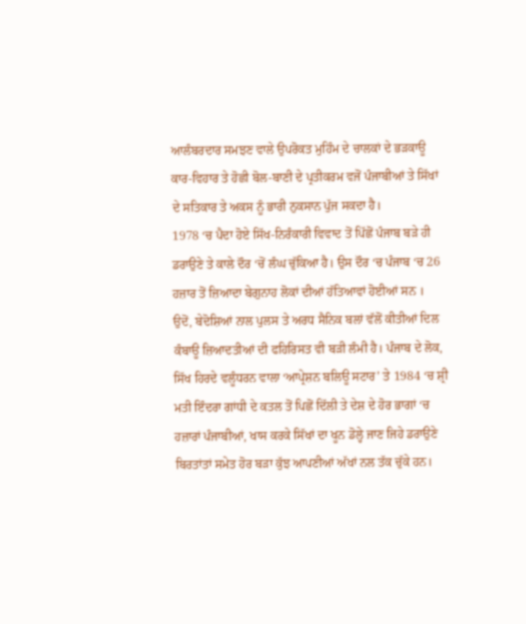ਆਲੰਬਰਦਾਰ ਸਮਝਣ ਵਾਲੇ ਉਪਰੋਕਤ ਮੁਹਿੰਮ ਦੇ ਚਾਲਕਾਂ ਦੇ ਭੜਕਾਊ ਕਾਰ-ਵਿਹਾਰ ਤੇ ਹੋਛੀ ਬੋਲ-ਬਾਣੀ ਦੇ ਪ੍ਰਤੀਕਰਮ ਵਜੋਂ ਪੰਜਾਬੀਆਂ ਤੇ ਸਿੱਖਾਂ ਦੇ ਸਤਿਕਾਰ ਤੇ ਅਕਸ ਨੂੰ ਭਾਰੀ ਨੁਕਸਾਨ ਪੁੱਜ ਸਕਦਾ ਹੈ।
1978 ‘ਚ ਪੈਦਾ ਹੋਏ ਸਿੱਖ-ਨਿਰੰਕਾਰੀ ਵਿਵਾਦ ਤੋਂ ਪਿੱਛੋਂ ਪੰਜਾਬ ਬੜੇ ਹੀ ਡਰਾਉਣੇ ਤੇ ਕਾਲੇ ਦੌਰ ‘ਚੋਂ ਲੰਘ ਚੁੱਕਿਆ ਹੈ। ਉਸ ਦੌਰ ‘ਚ ਪੰਜਾਬ ‘ਚ 26 ਹਜ਼ਾਰ ਤੋਂ ਜ਼ਿਆਦਾ ਬੇਗੁਨਾਹ ਲੋਕਾਂ ਦੀਆਂ ਹੱਤਿਆਵਾਂ ਹੋਈਆਂ ਸਨ । ਉਦੋਂ, ਬੇਦੋਸ਼ਿਆਂ ਨਾਲ ਪੁਲਸ ਤੇ ਅਰਧ ਸੈਨਿਕ ਬਲਾਂ ਵੱਲੋਂ ਕੀਤੀਆਂ ਦਿਲ ਕੰਬਾਊ ਜ਼ਿਆਦਤੀਆਂ ਦੀ ਫਹਿਰਿਸਤ ਵੀ ਬੜੀ ਲੰਮੀ ਹੈ। ਪੰਜਾਬ ਦੇ ਲੋਕ, ਸਿੱਖ ਹਿਰਦੇ ਵਲੂੰਧਰਨ ਵਾਲਾ ‘ਆਪ੍ਰੇਸ਼ਨ ਬਲਿਊ ਸਟਾਰ’ ਤੇ 1984 ‘ਚ ਸ਼੍ਰੀ ਮਤੀ ਇੰਦਰਾ ਗਾਂਧੀ ਦੇ ਕਤਲ ਤੋਂ ਪਿਛੋਂ ਦਿੱਲੀ ਤੇ ਦੇਸ਼ ਦੇ ਹੋਰ ਭਾਗਾਂ ‘ਚ ਹਜ਼ਾਰਾਂ ਪੰਜਾਬੀਆਂ, ਖਾਸ ਕਰਕੇ ਸਿੱਖਾਂ ਦਾ ਖੂਨ ਡੋਲ੍ਹੇ ਜਾਣ ਜਿਹੇ ਡਰਾਉਣੇ ਬਿਰਤਾਂਤਾਂ ਸਮੇਤ ਹੋਰ ਬੜਾ ਕੁੱਝ ਆਪਣੀਆਂ ਅੱਖਾਂ ਨਲ ਤੱਕ ਚੁੱਕੇ ਹਨ।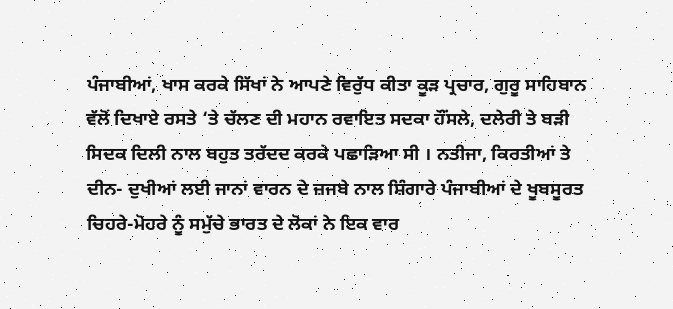ਪੰਜਾਬੀਆਂ, ਖਾਸ ਕਰਕੇ ਸਿੱਖਾਂ ਨੇ ਆਪਣੇ ਵਿਰੁੱਧ ਕੀਤਾ ਕੂੜ ਪ੍ਰਚਾਰ, ਗੁਰੂ ਸਾਹਿਬਾਨ ਵੱਲੋਂ ਦਿਖਾਏ ਰਸਤੇ ‘ਤੇ ਚੱਲਣ ਦੀ ਮਹਾਨ ਰਵਾਇਤ ਸਦਕਾ ਹੌਂਸਲੇ, ਦਲੇਰੀ ਤੇ ਬੜੀ ਸਿਦਕ ਦਿਲੀ ਨਾਲ ਬਹੁਤ ਤਰੱਦਦ ਕਰਕੇ ਪਛਾੜਿਆ ਸੀ । ਨਤੀਜਾ, ਕਿਰਤੀਆਂ ਤੇ ਦੀਨ- ਦੁਖੀਆਂ ਲਈ ਜਾਨਾਂ ਵਾਰਨ ਦੇ ਜ਼ਜਬੇ ਨਾਲ ਸ਼ਿੰਗਾਰੇ ਪੰਜਾਬੀਆਂ ਦੇ ਖੂਬਸੂਰਤ ਚਿਹਰੇ-ਮੋਹਰੇ ਨੂੰ ਸਮੁੱਚੇ ਭਾਰਤ ਦੇ ਲੋਕਾਂ ਨੇ ਇਕ ਵਾਰ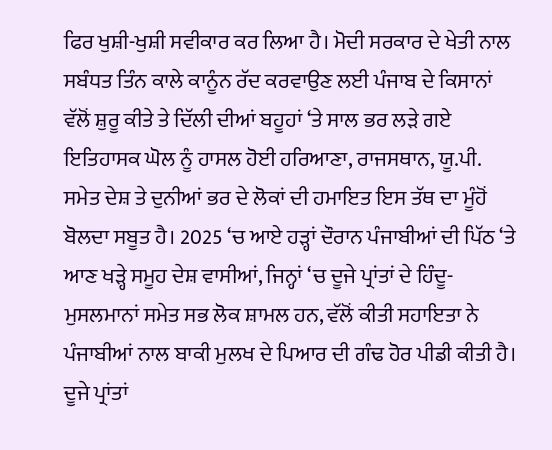ਫਿਰ ਖੁਸ਼ੀ-ਖੁਸ਼ੀ ਸਵੀਕਾਰ ਕਰ ਲਿਆ ਹੈ। ਮੋਦੀ ਸਰਕਾਰ ਦੇ ਖੇਤੀ ਨਾਲ ਸਬੰਧਤ ਤਿੰਨ ਕਾਲੇ ਕਾਨੂੰਨ ਰੱਦ ਕਰਵਾਉਣ ਲਈ ਪੰਜਾਬ ਦੇ ਕਿਸਾਨਾਂ ਵੱਲੋਂ ਸ਼ੁਰੂ ਕੀਤੇ ਤੇ ਦਿੱਲੀ ਦੀਆਂ ਬਹੂਹਾਂ ‘ਤੇ ਸਾਲ ਭਰ ਲੜੇ ਗਏ ਇਤਿਹਾਸਕ ਘੋਲ ਨੂੰ ਹਾਸਲ ਹੋਈ ਹਰਿਆਣਾ, ਰਾਜਸਥਾਨ, ਯੂ.ਪੀ. ਸਮੇਤ ਦੇਸ਼ ਤੇ ਦੁਨੀਆਂ ਭਰ ਦੇ ਲੋਕਾਂ ਦੀ ਹਮਾਇਤ ਇਸ ਤੱਥ ਦਾ ਮੂੰਹੋਂ ਬੋਲਦਾ ਸਬੂਤ ਹੈ। 2025 ‘ਚ ਆਏ ਹੜ੍ਹਾਂ ਦੌਰਾਨ ਪੰਜਾਬੀਆਂ ਦੀ ਪਿੱਠ ‘ਤੇ ਆਣ ਖੜ੍ਹੇ ਸਮੂਹ ਦੇਸ਼ ਵਾਸੀਆਂ, ਜਿਨ੍ਹਾਂ ‘ਚ ਦੂਜੇ ਪ੍ਰਾਂਤਾਂ ਦੇ ਹਿੰਦੂ- ਮੁਸਲਮਾਨਾਂ ਸਮੇਤ ਸਭ ਲੋਕ ਸ਼ਾਮਲ ਹਨ, ਵੱਲੋਂ ਕੀਤੀ ਸਹਾਇਤਾ ਨੇ ਪੰਜਾਬੀਆਂ ਨਾਲ ਬਾਕੀ ਮੁਲਖ ਦੇ ਪਿਆਰ ਦੀ ਗੰਢ ਹੋਰ ਪੀਡੀ ਕੀਤੀ ਹੈ।
ਦੂਜੇ ਪ੍ਰਾਂਤਾਂ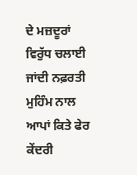ਦੇ ਮਜ਼ਦੂਰਾਂ ਵਿਰੁੱਧ ਚਲਾਈ ਜਾਂਦੀ ਨਫ਼ਰਤੀ ਮੁਹਿੰਮ ਨਾਲ ਆਪਾਂ ਕਿਤੇ ਫੇਰ ਕੇਂਦਰੀ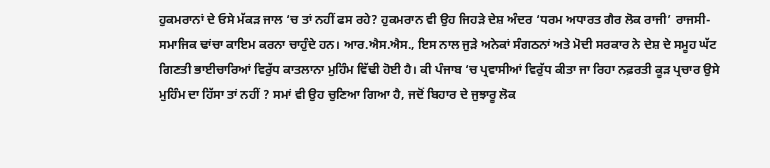ਹੁਕਮਰਾਨਾਂ ਦੇ ਓਸੇ ਮੱਕੜ ਜਾਲ ‘ਚ ਤਾਂ ਨਹੀਂ ਫਸ ਰਹੇ? ਹੁਕਮਰਾਨ ਵੀ ਉਹ ਜਿਹੜੇ ਦੇਸ਼ ਅੰਦਰ ‘ਧਰਮ ਅਧਾਰਤ ਗੈਰ ਲੋਕ ਰਾਜੀ’ ਰਾਜਸੀ-ਸਮਾਜਿਕ ਢਾਂਚਾ ਕਾਇਮ ਕਰਨਾ ਚਾਹੁੰਦੇ ਹਨ। ਆਰ.ਐਸ.ਐਸ., ਇਸ ਨਾਲ ਜੁੜੇ ਅਨੇਕਾਂ ਸੰਗਠਨਾਂ ਅਤੇ ਮੋਦੀ ਸਰਕਾਰ ਨੇ ਦੇਸ਼ ਦੇ ਸਮੂਹ ਘੱਟ ਗਿਣਤੀ ਭਾਈਚਾਰਿਆਂ ਵਿਰੁੱਧ ਕਾਤਲਾਨਾ ਮੁਹਿੰਮ ਵਿੱਢੀ ਹੋਈ ਹੈ। ਕੀ ਪੰਜਾਬ ‘ਚ ਪ੍ਰਵਾਸੀਆਂ ਵਿਰੁੱਧ ਕੀਤਾ ਜਾ ਰਿਹਾ ਨਫ਼ਰਤੀ ਕੂੜ ਪ੍ਰਚਾਰ ਉਸੇ ਮੁਹਿੰਮ ਦਾ ਹਿੱਸਾ ਤਾਂ ਨਹੀਂ ? ਸਮਾਂ ਵੀ ਉਹ ਚੁਣਿਆ ਗਿਆ ਹੈ, ਜਦੋਂ ਬਿਹਾਰ ਦੇ ਜੁਝਾਰੂ ਲੋਕ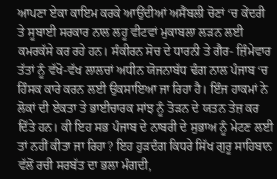ਆਪਣਾ ਏਕਾ ਕਾਇਮ ਕਰਕੇ ਆਉਂਦੀਆਂ ਅਸੈਂਬਲੀ ਚੋਣਾਂ ‘ਚ ਕੇਂਦਰੀ ਤੇ ਸੂਬਾਈ ਸਰਕਾਰ ਨਾਲ ਲਹੂ ਵੀਟਵਾਂ ਮੁਕਾਬਲਾ ਲੜਨ ਲਈ ਕਮਰਕੱਸੇ ਕਰ ਰਹੇ ਹਨ। ਸੰਕੀਰਨ ਸੋਚ ਦੇ ਧਾਰਨੀ ਤੇ ਗੈਰ- ਜ਼ਿੰਮੇਵਾਰ ਤੱਤਾਂ ਨੂੰ ਵੱਖੋ-ਵੱਖ ਲਾਲਚਾਂ ਅਧੀਨ ਯੋਜਨਾਬੱਧ ਢੰਗ ਨਾਲ ਪੰਜਾਬ ‘ਚ ਹਿੰਸਕ ਕਾਰੇ ਕਰਨ ਲਈ ਉਕਸਾਇਆ ਜਾ ਰਿਹਾ ਹੈ। ਇੰਜ ਹਾਕਮਾਂ ਨੇ ਲੋਕਾਂ ਦੀ ਏਕਤਾ ਤੇ ਭਾਈਚਾਰਕ ਸਾਂਝ ਨੂੰ ਤੋੜਨ ਦੇ ਯਤਨ ਤੇਜ਼ ਕਰ ਦਿੱਤੇ ਹਨ। ਕੀ ਇਹ ਸਭ ਪੰਜਾਬ ਦੇ ਨਾਬਰੀ ਦੇ ਸੁਭਾਅ ਨੂੰ ਮੇਟਣ ਲਈ ਤਾਂ ਨਹੀਂ ਕੀਤਾ ਜਾ ਰਿਹਾ? ਇਹ ਹੁੜਦੰਗ ਕਿਧਰੇ ਸਿੱਖ ਗੁਰੂ ਸਾਹਿਬਾਨ ਵੱਲੋਂ ਰਚੀ ਸਰਬੱਤ ਦਾ ਭਲਾ ਮੰਗਦੀ,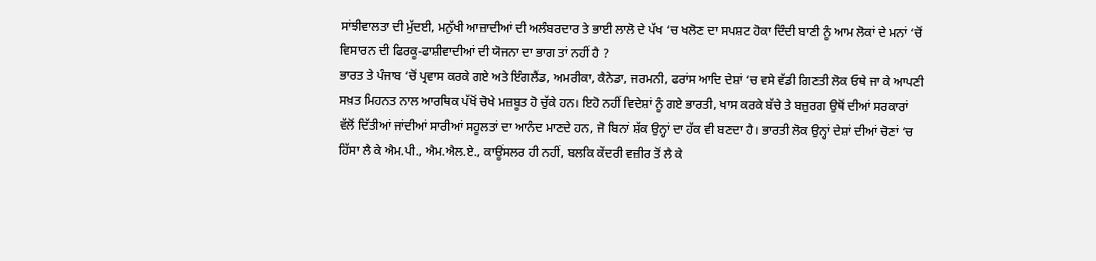ਸਾਂਝੀਵਾਲਤਾ ਦੀ ਮੁੱਦਈ, ਮਨੁੱਖੀ ਆਜ਼ਾਦੀਆਂ ਦੀ ਅਲੰਬਰਦਾਰ ਤੇ ਭਾਈ ਲਾਲੋ ਦੇ ਪੱਖ ‘ਚ ਖਲੋਣ ਦਾ ਸਪਸ਼ਟ ਹੋਕਾ ਦਿੰਦੀ ਬਾਣੀ ਨੂੰ ਆਮ ਲੋਕਾਂ ਦੇ ਮਨਾਂ ‘ਚੋਂ ਵਿਸਾਰਨ ਦੀ ਫਿਰਕੂ-ਫਾਸ਼ੀਵਾਦੀਆਂ ਦੀ ਯੋਜਨਾ ਦਾ ਭਾਗ ਤਾਂ ਨਹੀਂ ਹੈ ?
ਭਾਰਤ ਤੇ ਪੰਜਾਬ ‘ਚੋਂ ਪ੍ਰਵਾਸ ਕਰਕੇ ਗਏ ਅਤੇ ਇੰਗਲੈਂਡ, ਅਮਰੀਕਾ, ਕੈਨੇਡਾ, ਜਰਮਨੀ, ਫਰਾਂਸ ਆਦਿ ਦੇਸ਼ਾਂ ‘ਚ ਵਸੇ ਵੱਡੀ ਗਿਣਤੀ ਲੋਕ ਓਥੇ ਜਾ ਕੇ ਆਪਣੀ ਸਖ਼ਤ ਮਿਹਨਤ ਨਾਲ ਆਰਥਿਕ ਪੱਖੋਂ ਚੋਖੇ ਮਜ਼ਬੂਤ ਹੋ ਚੁੱਕੇ ਹਨ। ਇਹੋ ਨਹੀਂ ਵਿਦੇਸ਼ਾਂ ਨੂੰ ਗਏ ਭਾਰਤੀ, ਖਾਸ ਕਰਕੇ ਬੱਚੇ ਤੇ ਬਜ਼ੁਰਗ ਉਥੋਂ ਦੀਆਂ ਸਰਕਾਰਾਂ ਵੱਲੋਂ ਦਿੱਤੀਆਂ ਜਾਂਦੀਆਂ ਸਾਰੀਆਂ ਸਹੂਲਤਾਂ ਦਾ ਆਨੰਦ ਮਾਣਦੇ ਹਨ, ਜੋ ਬਿਨਾਂ ਸ਼ੱਕ ਉਨ੍ਹਾਂ ਦਾ ਹੱਕ ਵੀ ਬਣਦਾ ਹੈ। ਭਾਰਤੀ ਲੋਕ ਉਨ੍ਹਾਂ ਦੇਸ਼ਾਂ ਦੀਆਂ ਚੋਣਾਂ ‘ਚ ਹਿੱਸਾ ਲੈ ਕੇ ਐਮ.ਪੀ., ਐਮ.ਐਲ.ਏ., ਕਾਊਂਸਲਰ ਹੀ ਨਹੀਂ, ਬਲਕਿ ਕੇਂਦਰੀ ਵਜ਼ੀਰ ਤੋਂ ਲੈ ਕੇ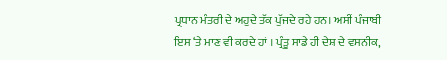ਪ੍ਰਧਾਨ ਮੰਤਰੀ ਦੇ ਅਹੁਦੇ ਤੱਕ ਪੁੱਜਦੇ ਰਹੇ ਹਨ। ਅਸੀਂ ਪੰਜਾਬੀ ਇਸ ‘ਤੇ ਮਾਣ ਵੀ ਕਰਦੇ ਹਾਂ । ਪ੍ਰੰਤੂ ਸਾਡੇ ਹੀ ਦੇਸ਼ ਦੇ ਵਸਨੀਕ,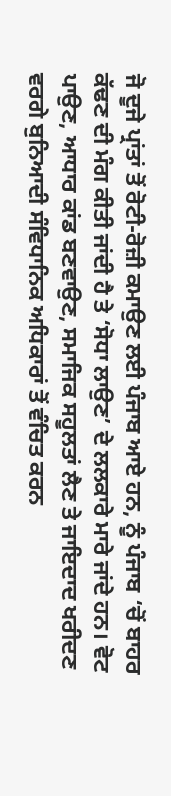ਜੋ ਦੂਜੇ ਪ੍ਰਾਂਤਾਂ ਤੋਂ ਰੋਟੀ-ਰੋਜ਼ੀ ਕਮਾਉਣ ਲਈ ਪੰਜਾਬ ਆਏ ਹਨ, ਨੂੰ ਪੰਜਾਬ ‘ਚੋਂ ਬਾਹਰ ਕੱਢਣ ਦੀ ਮੰਗ ਕੀਤੀ ਜਾਂਦੀ ਹੈ ਤੇ ‘ਸੋਧਾ ਲਾਉਣ’ ਦੇ ਲਲਕਾਰੇ ਮਾਰੇ ਜਾਂਦੇ ਹਨ। ਵੋਟ ਪਾਉਣ, ਆਧਾਰ ਕਾਂਡ ਬਣਵਾਉਣ, ਸਮਾਜਿਕ ਸਹੂਲਤਾਂ ਲੈਣ ਤੇ ਜਾਇਦਾਦ ਖਰੀਦਣ ਵਰਗੇ ਬੁਨਿਆਦੀ ਸੰਵਿਧਾਨਿਕ ਅਧਿਕਾਰਾਂ ਤੋਂ ਵੰਚਿਤ ਕਰਨ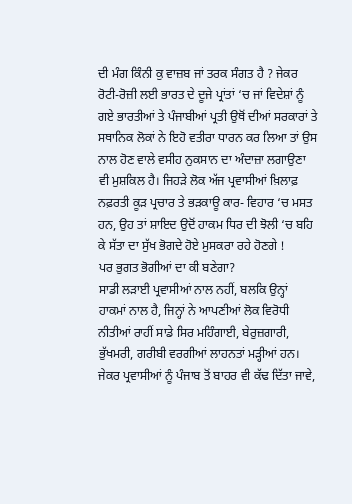ਦੀ ਮੰਗ ਕਿੰਨੀ ਕੁ ਵਾਜ਼ਬ ਜਾਂ ਤਰਕ ਸੰਗਤ ਹੈ ? ਜੇਕਰ ਰੋਟੀ-ਰੋਜ਼ੀ ਲਈ ਭਾਰਤ ਦੇ ਦੂਜੇ ਪ੍ਰਾਂਤਾਂ ‘ਚ ਜਾਂ ਵਿਦੇਸ਼ਾਂ ਨੂੰ ਗਏ ਭਾਰਤੀਆਂ ਤੇ ਪੰਜਾਬੀਆਂ ਪ੍ਰਤੀ ਉਥੋਂ ਦੀਆਂ ਸਰਕਾਰਾਂ ਤੇ ਸਥਾਨਿਕ ਲੋਕਾਂ ਨੇ ਇਹੋ ਵਤੀਰਾ ਧਾਰਨ ਕਰ ਲਿਆ ਤਾਂ ਉਸ ਨਾਲ ਹੋਣ ਵਾਲੇ ਵਸੀਹ ਨੁਕਸਾਨ ਦਾ ਅੰਦਾਜ਼ਾ ਲਗਾਉਣਾ ਵੀ ਮੁਸ਼ਕਿਲ ਹੈ। ਜਿਹੜੇ ਲੋਕ ਅੱਜ ਪ੍ਰਵਾਸੀਆਂ ਖ਼ਿਲਾਫ਼ ਨਫ਼ਰਤੀ ਕੂੜ ਪ੍ਰਚਾਰ ਤੇ ਭੜਕਾਊ ਕਾਰ- ਵਿਹਾਰ ‘ਚ ਮਸਤ ਹਨ, ਉਹ ਤਾਂ ਸ਼ਾਇਦ ਉਦੋਂ ਹਾਕਮ ਧਿਰ ਦੀ ਝੋਲੀ ‘ਚ ਬਹਿ ਕੇ ਸੱਤਾ ਦਾ ਸੁੱਖ ਭੋਗਦੇ ਹੋਏ ਮੁਸਕਰਾ ਰਹੇ ਹੋਣਗੇ !
ਪਰ ਭੁਗਤ ਭੋਗੀਆਂ ਦਾ ਕੀ ਬਣੇਗਾ?
ਸਾਡੀ ਲੜਾਈ ਪ੍ਰਵਾਸੀਆਂ ਨਾਲ ਨਹੀਂ, ਬਲਕਿ ਉਨ੍ਹਾਂ ਹਾਕਮਾਂ ਨਾਲ ਹੈ, ਜਿਨ੍ਹਾਂ ਨੇ ਆਪਣੀਆਂ ਲੋਕ ਵਿਰੋਧੀ ਨੀਤੀਆਂ ਰਾਹੀਂ ਸਾਡੇ ਸਿਰ ਮਹਿੰਗਾਈ, ਬੇਰੁਜ਼ਗਾਰੀ, ਭੁੱਖਮਰੀ, ਗਰੀਬੀ ਵਰਗੀਆਂ ਲਾਹਨਤਾਂ ਮੜ੍ਹੀਆਂ ਹਨ। ਜੇਕਰ ਪ੍ਰਵਾਸੀਆਂ ਨੂੰ ਪੰਜਾਬ ਤੋਂ ਬਾਹਰ ਵੀ ਕੱਢ ਦਿੱਤਾ ਜਾਵੇ,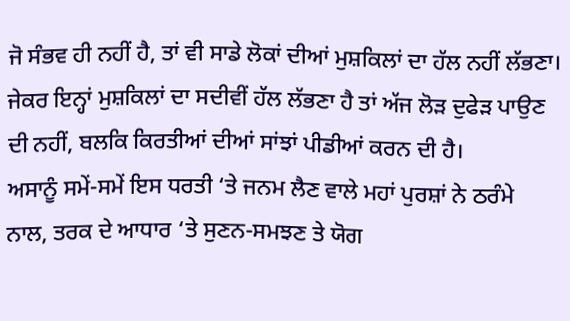ਜੋ ਸੰਭਵ ਹੀ ਨਹੀਂ ਹੈ, ਤਾਂ ਵੀ ਸਾਡੇ ਲੋਕਾਂ ਦੀਆਂ ਮੁਸ਼ਕਿਲਾਂ ਦਾ ਹੱਲ ਨਹੀਂ ਲੱਭਣਾ। ਜੇਕਰ ਇਨ੍ਹਾਂ ਮੁਸ਼ਕਿਲਾਂ ਦਾ ਸਦੀਵੀਂ ਹੱਲ ਲੱਭਣਾ ਹੈ ਤਾਂ ਅੱਜ ਲੋੜ ਦੁਫੇੜ ਪਾਉਣ ਦੀ ਨਹੀਂ, ਬਲਕਿ ਕਿਰਤੀਆਂ ਦੀਆਂ ਸਾਂਝਾਂ ਪੀਡੀਆਂ ਕਰਨ ਦੀ ਹੈ।
ਅਸਾਨੂੰ ਸਮੇਂ-ਸਮੇਂ ਇਸ ਧਰਤੀ ‘ਤੇ ਜਨਮ ਲੈਣ ਵਾਲੇ ਮਹਾਂ ਪੁਰਸ਼ਾਂ ਨੇ ਠਰੰਮੇ ਨਾਲ, ਤਰਕ ਦੇ ਆਧਾਰ ‘ਤੇ ਸੁਣਨ-ਸਮਝਣ ਤੇ ਯੋਗ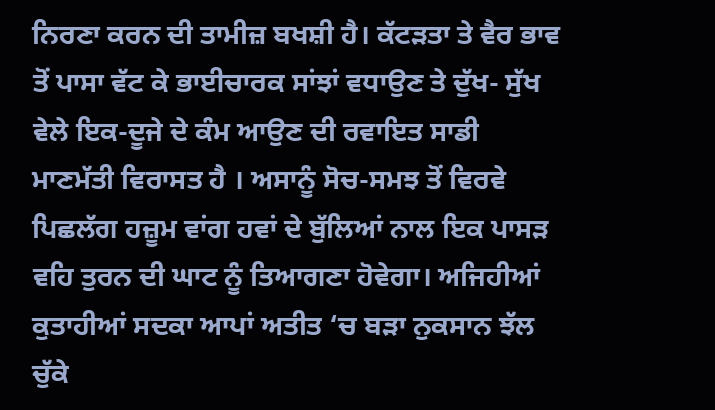ਨਿਰਣਾ ਕਰਨ ਦੀ ਤਾਮੀਜ਼ ਬਖਸ਼ੀ ਹੈ। ਕੱਟੜਤਾ ਤੇ ਵੈਰ ਭਾਵ ਤੋਂ ਪਾਸਾ ਵੱਟ ਕੇ ਭਾਈਚਾਰਕ ਸਾਂਝਾਂ ਵਧਾਉਣ ਤੇ ਦੁੱਖ- ਸੁੱਖ ਵੇਲੇ ਇਕ-ਦੂਜੇ ਦੇ ਕੰਮ ਆਉਣ ਦੀ ਰਵਾਇਤ ਸਾਡੀ ਮਾਣਮੱਤੀ ਵਿਰਾਸਤ ਹੈ । ਅਸਾਨੂੰ ਸੋਚ-ਸਮਝ ਤੋਂ ਵਿਰਵੇ ਪਿਛਲੱਗ ਹਜ਼ੂਮ ਵਾਂਗ ਹਵਾਂ ਦੇ ਬੁੱਲਿਆਂ ਨਾਲ ਇਕ ਪਾਸੜ ਵਹਿ ਤੁਰਨ ਦੀ ਘਾਟ ਨੂੰ ਤਿਆਗਣਾ ਹੋਵੇਗਾ। ਅਜਿਹੀਆਂ ਕੁਤਾਹੀਆਂ ਸਦਕਾ ਆਪਾਂ ਅਤੀਤ ‘ਚ ਬੜਾ ਨੁਕਸਾਨ ਝੱਲ ਚੁੱਕੇ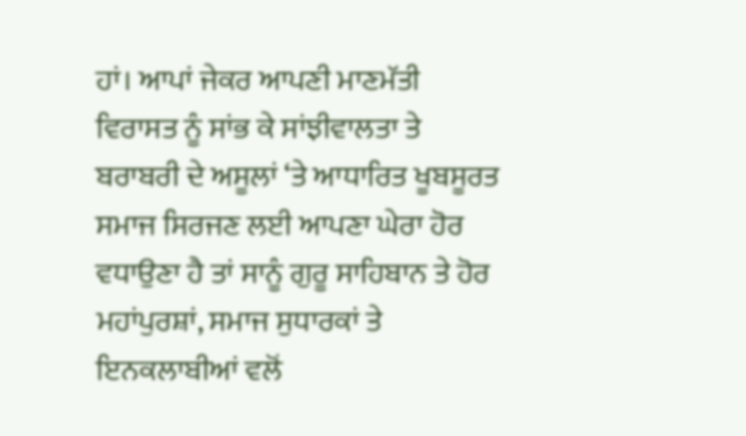ਹਾਂ। ਆਪਾਂ ਜੇਕਰ ਆਪਣੀ ਮਾਣਮੱਤੀ ਵਿਰਾਸਤ ਨੂੰ ਸਾਂਭ ਕੇ ਸਾਂਝੀਵਾਲਤਾ ਤੇ ਬਰਾਬਰੀ ਦੇ ਅਸੂਲਾਂ ‘ਤੇ ਆਧਾਰਿਤ ਖੂਬਸੂਰਤ ਸਮਾਜ ਸਿਰਜਣ ਲਈ ਆਪਣਾ ਘੇਰਾ ਹੋਰ ਵਧਾਉਣਾ ਹੈ ਤਾਂ ਸਾਨੂੰ ਗੁਰੂ ਸਾਹਿਬਾਨ ਤੇ ਹੋਰ ਮਹਾਂਪੁਰਸ਼ਾਂ, ਸਮਾਜ ਸੁਧਾਰਕਾਂ ਤੇ ਇਨਕਲਾਬੀਆਂ ਵਲੋਂ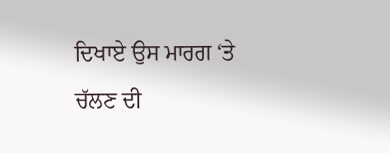ਦਿਖਾਏ ਉਸ ਮਾਰਗ ‘ਤੇ ਚੱਲਣ ਦੀ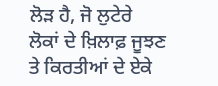ਲੋੜ ਹੈ, ਜੋ ਲੁਟੇਰੇ ਲੋਕਾਂ ਦੇ ਖ਼ਿਲਾਫ਼ ਜੂਝਣ ਤੇ ਕਿਰਤੀਆਂ ਦੇ ਏਕੇ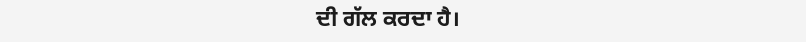ਦੀ ਗੱਲ ਕਰਦਾ ਹੈ।